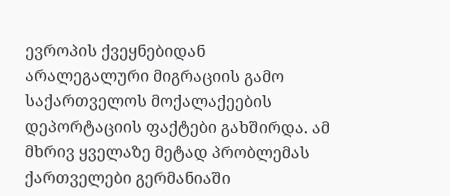ევროპის ქვეყნებიდან არალეგალური მიგრაციის გამო საქართველოს მოქალაქეების დეპორტაციის ფაქტები გახშირდა. ამ მხრივ ყველაზე მეტად პრობლემას ქართველები გერმანიაში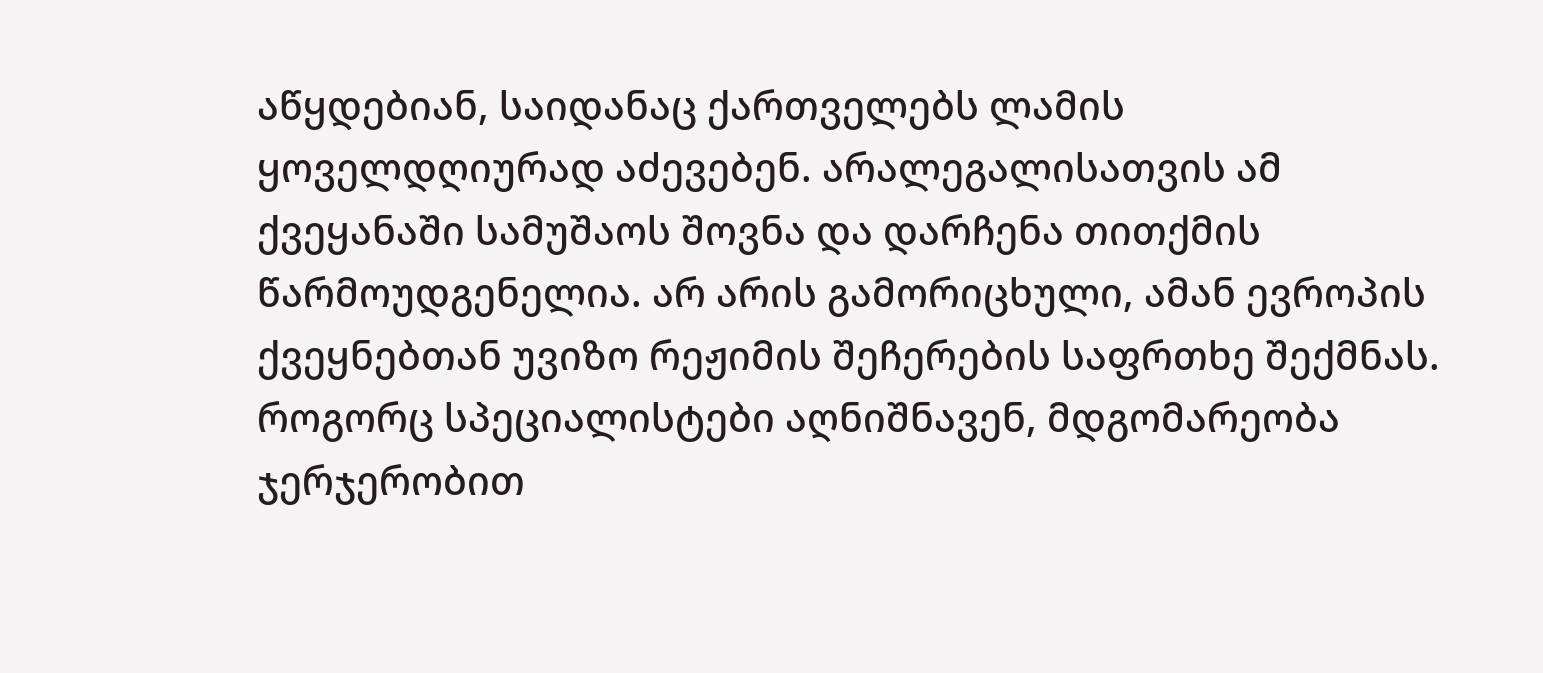აწყდებიან, საიდანაც ქართველებს ლამის ყოველდღიურად აძევებენ. არალეგალისათვის ამ ქვეყანაში სამუშაოს შოვნა და დარჩენა თითქმის წარმოუდგენელია. არ არის გამორიცხული, ამან ევროპის ქვეყნებთან უვიზო რეჟიმის შეჩერების საფრთხე შექმნას. როგორც სპეციალისტები აღნიშნავენ, მდგომარეობა ჯერჯერობით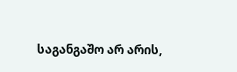საგანგაშო არ არის,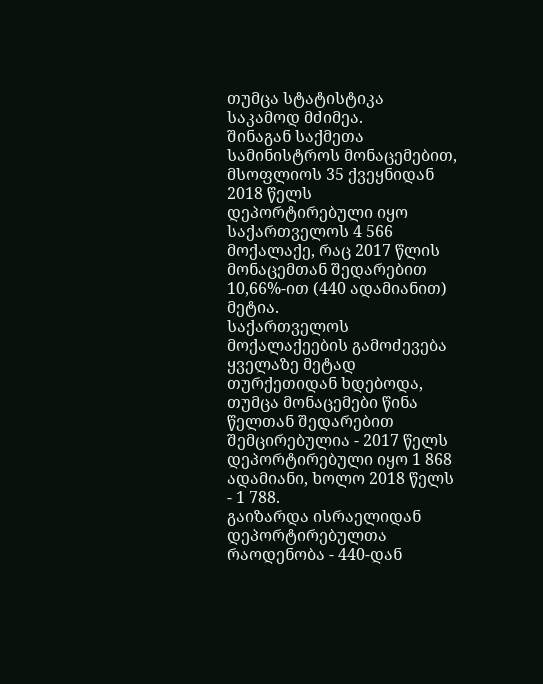თუმცა სტატისტიკა საკამოდ მძიმეა.
შინაგან საქმეთა სამინისტროს მონაცემებით, მსოფლიოს 35 ქვეყნიდან 2018 წელს დეპორტირებული იყო საქართველოს 4 566 მოქალაქე, რაც 2017 წლის მონაცემთან შედარებით 10,66%-ით (440 ადამიანით) მეტია.
საქართველოს მოქალაქეების გამოძევება ყველაზე მეტად თურქეთიდან ხდებოდა, თუმცა მონაცემები წინა წელთან შედარებით შემცირებულია - 2017 წელს დეპორტირებული იყო 1 868 ადამიანი, ხოლო 2018 წელს - 1 788.
გაიზარდა ისრაელიდან დეპორტირებულთა რაოდენობა - 440-დან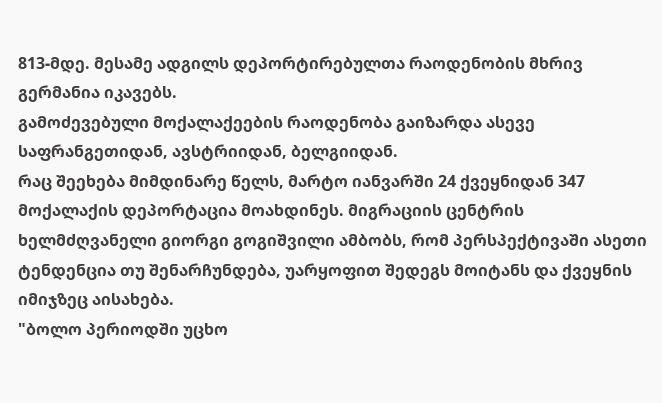813-მდე. მესამე ადგილს დეპორტირებულთა რაოდენობის მხრივ გერმანია იკავებს.
გამოძევებული მოქალაქეების რაოდენობა გაიზარდა ასევე საფრანგეთიდან, ავსტრიიდან, ბელგიიდან.
რაც შეეხება მიმდინარე წელს, მარტო იანვარში 24 ქვეყნიდან 347 მოქალაქის დეპორტაცია მოახდინეს. მიგრაციის ცენტრის ხელმძღვანელი გიორგი გოგიშვილი ამბობს, რომ პერსპექტივაში ასეთი ტენდენცია თუ შენარჩუნდება, უარყოფით შედეგს მოიტანს და ქვეყნის იმიჯზეც აისახება.
"ბოლო პერიოდში უცხო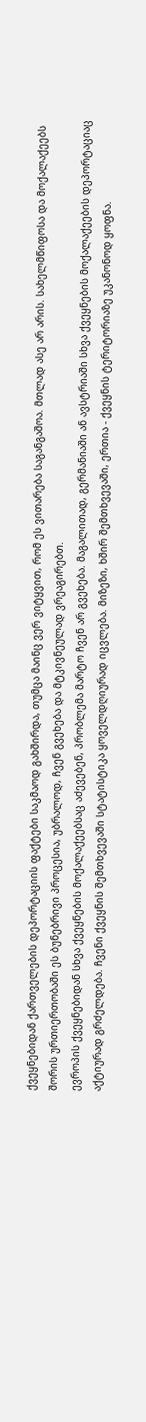ქვეყნებიდან ქართველების დეპორტაციის ფაქტები საკმაოდ გახშირდა, თუმცა მაინც ვერ ვიტყვით, რომ ეს ვითარება საგანგაშოა. მთლად ასე არ არის. სახელმწიფოსა და მოქალაქეებს შორის ურთიერთობაში ეს ბუნებრივი პროცესია, უბრალოდ, ჩვენ გვეხება და მტკივნეულად ვრეაგირებთ.
ევროპის ქვეყნებიდან სხვა ქვეყნების მოქალაქეებსაც აძევებენ, პრობლემა მარტო ჩვენ არ გვეხება. მაგალითად, გერმანიაში ან ავსტრიაში სხვა ქვეყნების მოქალაქეების დეპორტაციაც აქტიურად გრძელდება. ჩვენი ქვეყნის შემთხვევაში სტატისტიკა ყოველდღიურად იცვლება. მიზეზი, ხშირ შემთხვევაში, ერთია - ქვეყნის ტერიტორიაზე უკანონოდ ყოფნა.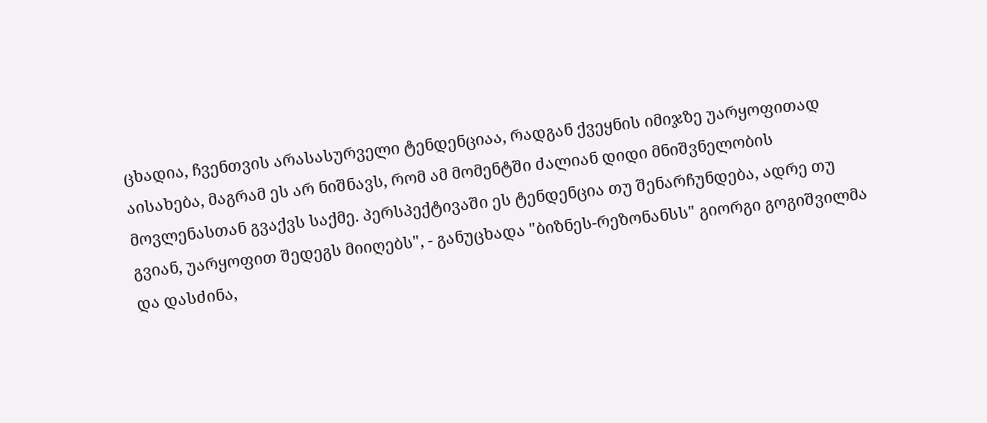ცხადია, ჩვენთვის არასასურველი ტენდენციაა, რადგან ქვეყნის იმიჯზე უარყოფითად აისახება, მაგრამ ეს არ ნიშნავს, რომ ამ მომენტში ძალიან დიდი მნიშვნელობის მოვლენასთან გვაქვს საქმე. პერსპექტივაში ეს ტენდენცია თუ შენარჩუნდება, ადრე თუ გვიან, უარყოფით შედეგს მიიღებს", - განუცხადა "ბიზნეს-რეზონანსს" გიორგი გოგიშვილმა და დასძინა,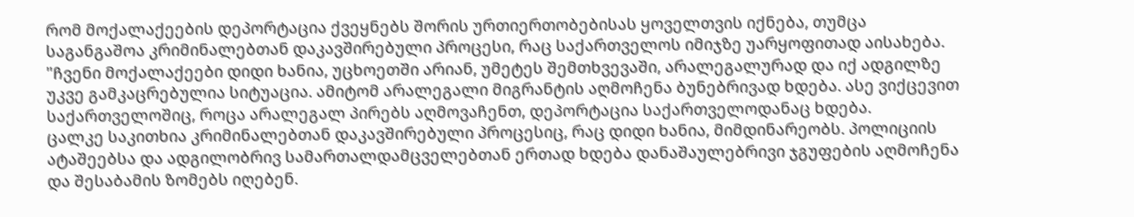რომ მოქალაქეების დეპორტაცია ქვეყნებს შორის ურთიერთობებისას ყოველთვის იქნება, თუმცა საგანგაშოა კრიმინალებთან დაკავშირებული პროცესი, რაც საქართველოს იმიჯზე უარყოფითად აისახება.
"ჩვენი მოქალაქეები დიდი ხანია, უცხოეთში არიან, უმეტეს შემთხვევაში, არალეგალურად და იქ ადგილზე უკვე გამკაცრებულია სიტუაცია. ამიტომ არალეგალი მიგრანტის აღმოჩენა ბუნებრივად ხდება. ასე ვიქცევით საქართველოშიც, როცა არალეგალ პირებს აღმოვაჩენთ, დეპორტაცია საქართველოდანაც ხდება.
ცალკე საკითხია კრიმინალებთან დაკავშირებული პროცესიც, რაც დიდი ხანია, მიმდინარეობს. პოლიციის ატაშეებსა და ადგილობრივ სამართალდამცველებთან ერთად ხდება დანაშაულებრივი ჯგუფების აღმოჩენა და შესაბამის ზომებს იღებენ.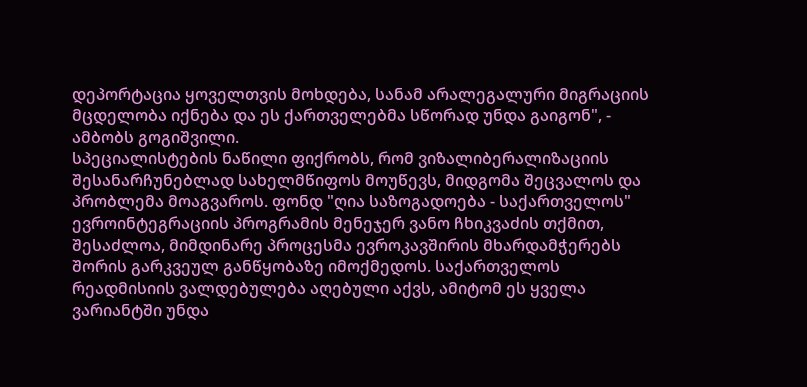დეპორტაცია ყოველთვის მოხდება, სანამ არალეგალური მიგრაციის მცდელობა იქნება და ეს ქართველებმა სწორად უნდა გაიგონ", - ამბობს გოგიშვილი.
სპეციალისტების ნაწილი ფიქრობს, რომ ვიზალიბერალიზაციის შესანარჩუნებლად სახელმწიფოს მოუწევს, მიდგომა შეცვალოს და პრობლემა მოაგვაროს. ფონდ "ღია საზოგადოება - საქართველოს" ევროინტეგრაციის პროგრამის მენეჯერ ვანო ჩხიკვაძის თქმით, შესაძლოა, მიმდინარე პროცესმა ევროკავშირის მხარდამჭერებს შორის გარკვეულ განწყობაზე იმოქმედოს. საქართველოს რეადმისიის ვალდებულება აღებული აქვს, ამიტომ ეს ყველა ვარიანტში უნდა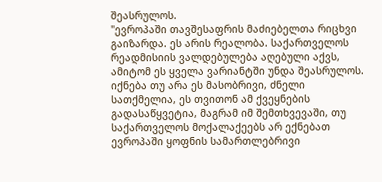შეასრულოს.
"ევროპაში თავშესაფრის მაძიებელთა რიცხვი გაიზარდა. ეს არის რეალობა. საქართველოს რეადმისიის ვალდებულება აღებული აქვს, ამიტომ ეს ყველა ვარიანტში უნდა შეასრულოს. იქნება თუ არა ეს მასობრივი, ძნელი სათქმელია, ეს თვითონ ამ ქვეყნების გადასაწყვეტია, მაგრამ იმ შემთხვევაში, თუ საქართველოს მოქალაქეებს არ ექნებათ ევროპაში ყოფნის სამართლებრივი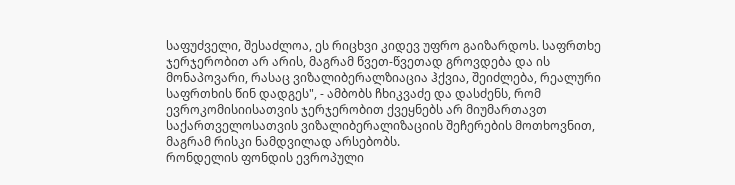საფუძველი, შესაძლოა, ეს რიცხვი კიდევ უფრო გაიზარდოს. საფრთხე ჯერჯერობით არ არის, მაგრამ წვეთ-წვეთად გროვდება და ის მონაპოვარი, რასაც ვიზალიბერალზიაცია ჰქვია, შეიძლება, რეალური საფრთხის წინ დადგეს", - ამბობს ჩხიკვაძე და დასძენს, რომ ევროკომისიისათვის ჯერჯერობით ქვეყნებს არ მიუმართავთ საქართველოსათვის ვიზალიბერალიზაციის შეჩერების მოთხოვნით, მაგრამ რისკი ნამდვილად არსებობს.
რონდელის ფონდის ევროპული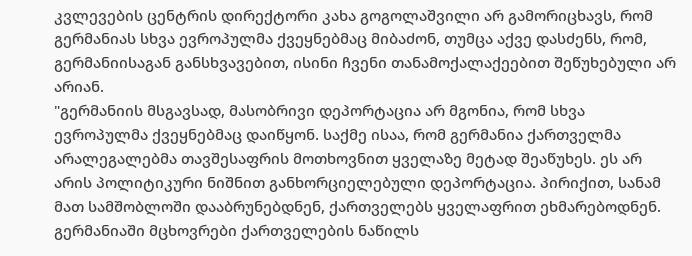კვლევების ცენტრის დირექტორი კახა გოგოლაშვილი არ გამორიცხავს, რომ გერმანიას სხვა ევროპულმა ქვეყნებმაც მიბაძონ, თუმცა აქვე დასძენს, რომ, გერმანიისაგან განსხვავებით, ისინი ჩვენი თანამოქალაქეებით შეწუხებული არ არიან.
"გერმანიის მსგავსად, მასობრივი დეპორტაცია არ მგონია, რომ სხვა ევროპულმა ქვეყნებმაც დაიწყონ. საქმე ისაა, რომ გერმანია ქართველმა არალეგალებმა თავშესაფრის მოთხოვნით ყველაზე მეტად შეაწუხეს. ეს არ არის პოლიტიკური ნიშნით განხორციელებული დეპორტაცია. პირიქით, სანამ მათ სამშობლოში დააბრუნებდნენ, ქართველებს ყველაფრით ეხმარებოდნენ.
გერმანიაში მცხოვრები ქართველების ნაწილს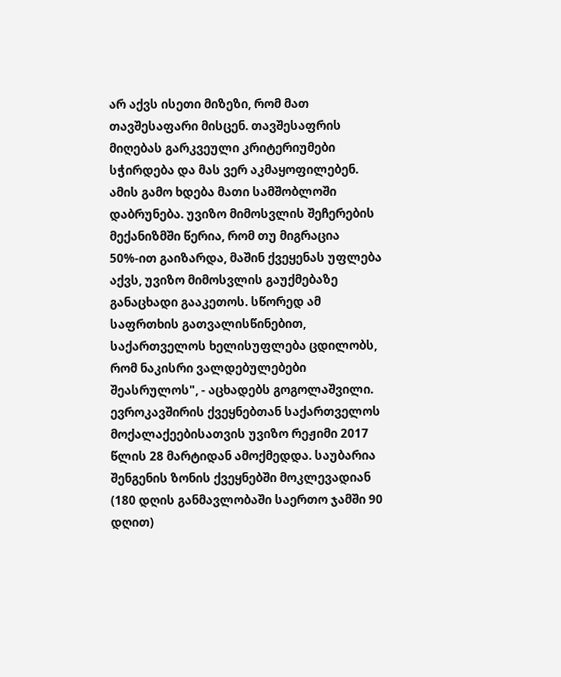არ აქვს ისეთი მიზეზი, რომ მათ თავშესაფარი მისცენ. თავშესაფრის მიღებას გარკვეული კრიტერიუმები სჭირდება და მას ვერ აკმაყოფილებენ. ამის გამო ხდება მათი სამშობლოში დაბრუნება. უვიზო მიმოსვლის შეჩერების მექანიზმში წერია, რომ თუ მიგრაცია 50%-ით გაიზარდა, მაშინ ქვეყენას უფლება აქვს, უვიზო მიმოსვლის გაუქმებაზე განაცხადი გააკეთოს. სწორედ ამ საფრთხის გათვალისწინებით, საქართველოს ხელისუფლება ცდილობს, რომ ნაკისრი ვალდებულებები შეასრულოს", - აცხადებს გოგოლაშვილი.
ევროკავშირის ქვეყნებთან საქართველოს მოქალაქეებისათვის უვიზო რეჟიმი 2017 წლის 28 მარტიდან ამოქმედდა. საუბარია შენგენის ზონის ქვეყნებში მოკლევადიან (180 დღის განმავლობაში საერთო ჯამში 90 დღით)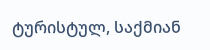ტურისტულ, საქმიან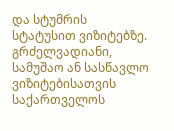და სტუმრის სტატუსით ვიზიტებზე. გრძელვადიანი, სამუშაო ან სასწავლო ვიზიტებისათვის საქართველოს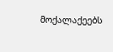მოქალაქეებს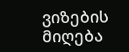ვიზების მიღება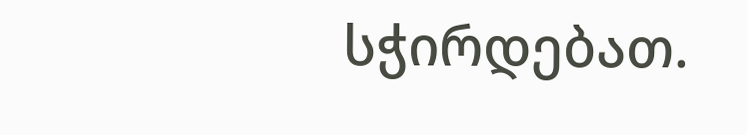სჭირდებათ.